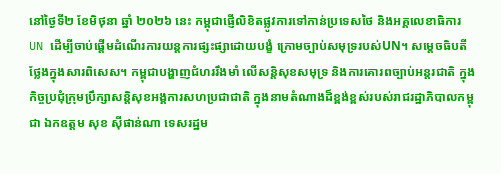នៅថ្ងៃទី២ ខែមិថុនា ឆ្នាំ ២០២៦ នេះ កម្ពុជាផ្ញើលិខិតផ្លូវការទៅកាន់ប្រទេសថៃ និងអគ្គលេខាធិការ UN ដើម្បីចាប់ផ្ដើមដំណើរការយន្តការផ្សះផ្សាដោយបង្ខំ ក្រោមច្បាប់សមុទ្ររបស់UN។ សម្ដេចធិបតីថ្លែងក្នុងសារពិសេស។ កម្ពុជាបង្ហាញជំហររឹងមាំ លើសន្តិសុខសមុទ្រ និងការគោរពច្បាប់អន្តរជាតិ ក្នុងកិច្ចប្រជុំក្រុមប្រឹក្សាសន្តិសុខអង្គការសហប្រជាជាតិ ក្នុងនាមតំណាងដ៏ខ្ពង់ខ្ពស់របស់រាជរដ្ឋាភិបាលកម្ពុជា ឯកឧត្តម សុខ ស៊ីផាន់ណា ទេសរដ្ឋម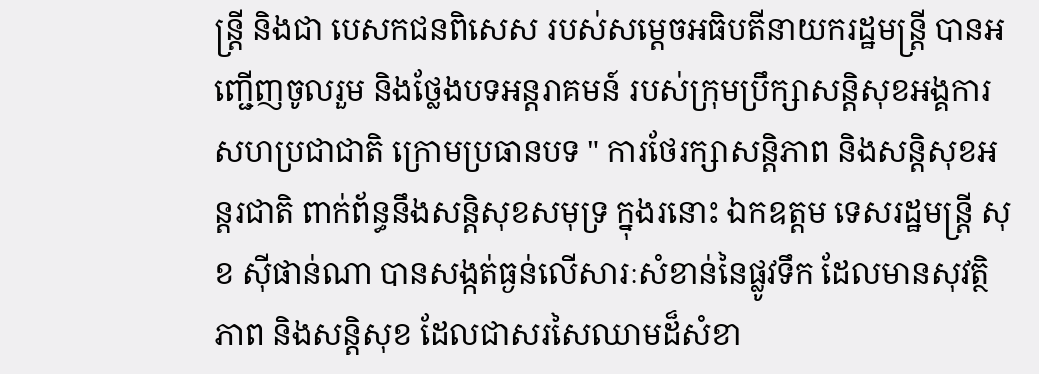ន្ត្រី និងជា បេសកជនពិសេស របស់សម្ដេចអធិបតីនាយករដ្ឋមន្ត្រី បានអញ្ជើញចូលរួម និងថ្លែងបទអន្តរាគមន៍ របស់ក្រុមប្រឹក្សាសន្តិសុខអង្គការសហប្រជាជាតិ ក្រោមប្រធានបទ " ការថែរក្សាសន្តិភាព និងសន្តិសុខអន្តរជាតិ ពាក់ព័ន្ធនឹងសន្តិសុខសមុទ្រ ក្នុងរនោះ ឯកឧត្តម ទេសរដ្ឋមន្ត្រី សុខ ស៊ីផាន់ណា បានសង្កត់ធ្ងន់លើសារៈសំខាន់នៃផ្លូវទឹក ដែលមានសុវត្ថិភាព និងសន្តិសុខ ដែលជាសរសៃឈាមដ៏សំខា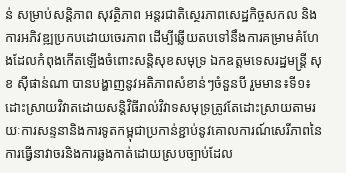ន់ សម្រាប់សន្តិភាព សុវត្ថិភាព អន្តរជាតិស្ថេរភាពសេដ្ឋកិច្ចសកល និងការអភិវឌ្ឍប្រកបដោយចេរភាព ដើម្បីឆ្លើយតបទៅនឹងការគម្រាមគំហែងដែលកំពុងកើតឡើងចំពោះសន្តិសុខសមុទ្រ ឯកឧត្តមទេសរដ្ឋមន្ត្រី សុខ ស៊ីផាន់ណា បានបង្ហាញនូវអតិភាពសំខាន់ៗចំនួនបី រួមមាន៖ទី១៖ដោះស្រាយវិវាតដោយសន្តិវិធីរាល់វិវាទសមុទ្រត្រូវតែដោះស្រាយតាមរយៈការសន្ទនានិងការទូតកម្ពុជាប្រកាន់ខ្ជាប់នូវគោលការណ៍សេរីភាពនៃការធ្វើនាវាចរនិងការឆ្លងកាត់ដោយស្របច្បាប់ដែល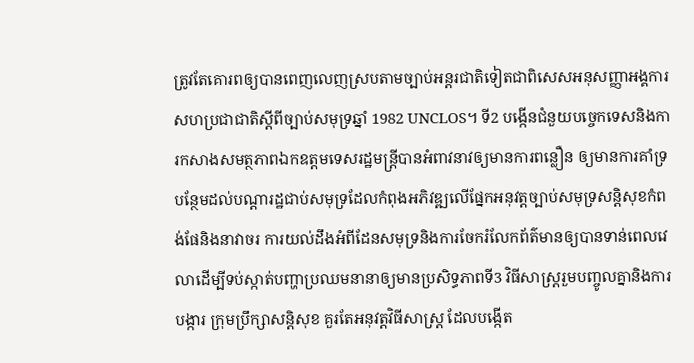ត្រូវតែគោរពឲ្យបានពេញលេញស្របតាមច្បាប់អន្តរជាតិទៀតជាពិសេសអនុសញ្ញាអង្គការសហប្រជាជាតិស្ដីពីច្បាប់សមុទ្រឆ្នាំ 1982 UNCLOS។ ទី2 បង្កើនជំនួយបច្ចេកទេសនិងការកសាងសមត្ថភាពឯកឧត្តមទេសរដ្ឋមន្ត្រីបានអំពាវនាវឲ្យមានការពន្លឿន ឲ្យមានការគាំទ្របន្ថែមដល់បណ្ដារដ្ឋជាប់សមុទ្រដែលកំពុងអភិវឌ្ឍលើផ្នែកអនុវត្តច្បាប់សមុទ្រសន្តិសុខកំពង់ផែនិងនាវាចរ ការយល់ដឹងអំពីដែនសមុទ្រនិងការចែករំលែកព័ត៌មានឲ្យបានទាន់ពេលវេលាដើម្បីទប់ស្កាត់បញ្ហាប្រឈមនានាឲ្យមានប្រសិទ្ធភាពទី3 វិធីសាស្រ្តរួមបញ្ចូលគ្នានិងការបង្ការ ក្រុមប្រឹក្សាសន្តិសុខ គួរតែអនុវត្តវិធីសាស្រ្ត ដែលបង្កើត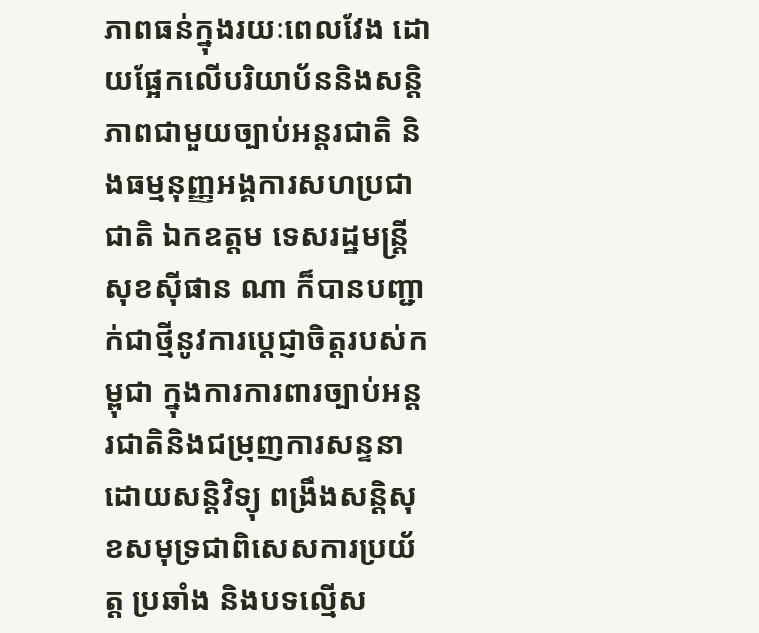ភាពធន់ក្នុងរយៈពេលវែង ដោយផ្អែកលើបរិយាប័ននិងសន្តិភាពជាមួយច្បាប់អន្តរជាតិ និងធម្មនុញ្ញអង្គការសហប្រជាជាតិ ឯកឧត្តម ទេសរដ្ឋមន្ត្រី សុខស៊ីផាន ណា ក៏បានបញ្ជាក់ជាថ្មីនូវការប្ដេជ្ញាចិត្តរបស់កម្ពុជា ក្នុងការការពារច្បាប់អន្តរជាតិនិងជម្រុញការសន្ទនាដោយសន្តិវិទ្យុ ពង្រឹងសន្តិសុខសមុទ្រជាពិសេសការប្រយ័ត្ត ប្រឆាំង និងបទល្មើស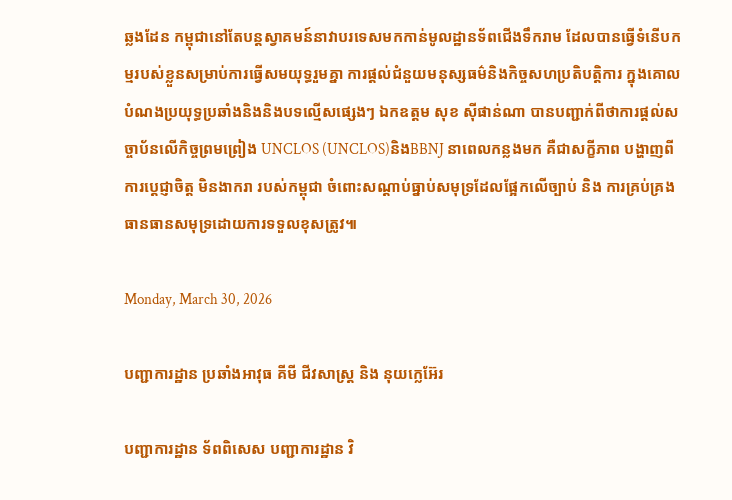ឆ្លងដែន កម្ពុជានៅតែបន្តស្វាគមន៍នាវាបរទេសមកកាន់មូលដ្ឋានទ័ពជើងទឹករាម ដែលបានធ្វើទំនើបកម្មរបស់ខ្លួនសម្រាប់ការធ្វើសមយុទ្ធរួមគ្នា ការផ្ដល់ជំនួយមនុស្សធម៌និងកិច្ចសហប្រតិបត្តិការ ក្នុងគោលបំណងប្រយុទ្ធប្រឆាំងនិងនិងបទល្មើសផ្សេងៗ ឯកឧត្តម សុខ ស៊ីផាន់ណា បានបញ្ជាក់ពីថាការផ្ដល់សច្ចាប័នលើកិច្ចព្រមព្រៀង UNCLOS (UNCLOS)និងBBNJ នាពេលកន្លងមក គឺជាសក្ខីភាព បង្ហាញពីការប្តេជ្ញាចិត្ត មិនងាករា របស់កម្ពុជា ចំពោះសណ្ដាប់ធ្នាប់សមុទ្រដែលផ្អែកលើច្បាប់ និង ការគ្រប់គ្រងធានធានសមុទ្រដោយការទទួលខុសត្រូវ៕

Monday, March 30, 2026

បញ្ជាការដ្ឋាន ប្រឆាំងអាវុធ គីមី ជីវសាស្រ្ត និង នុយក្លេអ៊ែរ

បញ្ជាការដ្ឋាន ទ័ពពិសេស បញ្ជាការដ្ឋាន វិ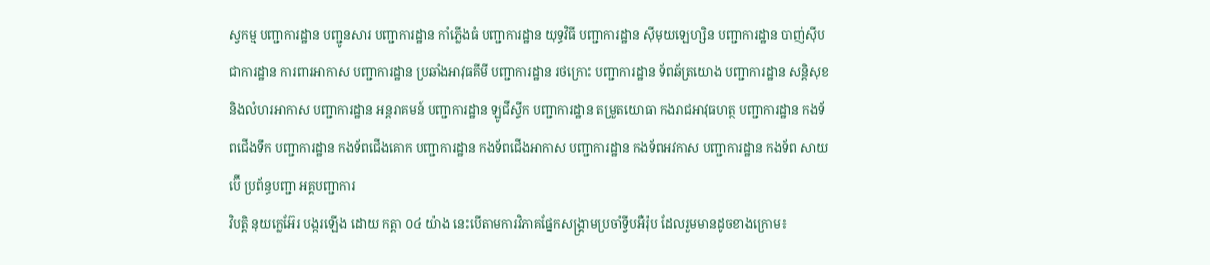ស្វកម្ម បញ្ជាការដ្ឋាន បញ្ជូនសារ បញ្ជាការដ្ឋាន កាំភ្លើងធំ បញ្ជាការដ្ឋាន យុទ្ធវិធី បញ្ជាការដ្ឋាន ស៊ីមុយឡេហ្សិន បញ្ជាការដ្ឋាន បាញ់ស៊ីប ជាការដ្ឋាន ការពារអាកាស បញ្ជាការដ្ឋាន ប្រឆាំងអាវុធគីមី បញ្ជាការដ្ឋាន រថក្រោះ បញ្ជាការដ្ឋាន ទ័ពឆ័ត្រយោង បញ្ជាការដ្ឋាន សន្តិសុខ និងលំហរអាកាស បញ្ជាការដ្ឋាន អន្តរាគមន៍ បញ្ជាការដ្ឋាន ឡូជីស្ទីក បញ្ជាការដ្ឋាន តម្រួតយោធា កងរាជអាវុធហត្ថ បញ្ជាការដ្ឋាន កងទ័ពជើងទឹក បញ្ជាការដ្ឋាន កងទ័ពជើងគោក បញ្ជាការដ្ឋាន កងទ័ពជើងអាកាស បញ្ជាការដ្ឋាន កងទ័ពអវកាស បញ្ជាការដ្ឋាន កងទ័ព សាយប៊ើ ប្រព័ន្ធបញ្ជា អគ្គបញ្ជាការ
វិបត្តិ នុយក្លេអ៊ែរ បង្ករឡើង ដោយ កត្តា ០៤ យ៉ាង នេះបើតាមការវិភាគផ្នែកសង្រ្គាមប្រចាំទ្វីបអឺរ៉ុប ដែលរួមមានដូចខាងក្រោម៖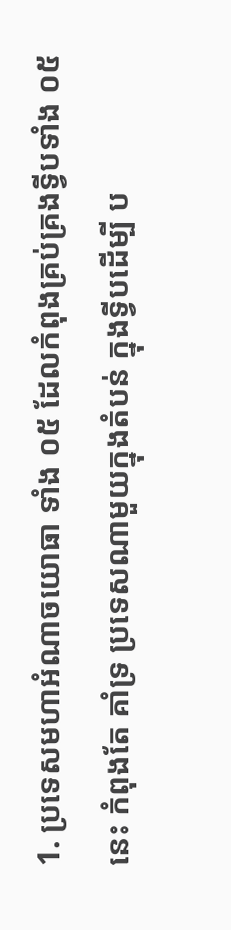1. ប្រទេសមហាអំណាចយោធា ទាំង ០៥ ដែលកំពុងគ្រប់គ្រងទ្វីបទាំង ០៥ នេះ កំពុងតែ គាំទ្រ ប្រទេសណាមួយក្នុងតំបន់ ក្នុងទ្វីបដើម្បី ប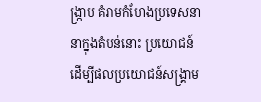ង្រ្កាប គំរាមកំហែងប្រទេសនានាក្នុងតំបន់នោះ ប្រយោជន៍ដើម្បីផលប្រយោជន៍សង្រ្គាម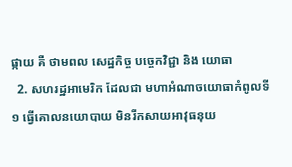ផ្កាយ គឺ ថាមពល សេដ្ឋកិច្ច បច្ចេកវិជ្ជា និង យោធា
  2. សហរដ្ឋអាមេរិក ដែលជា មហាអំណាចយោធាកំពូលទី ១ ធ្វើគោលនយោបាយ មិនរីកសាយអាវុធនុយ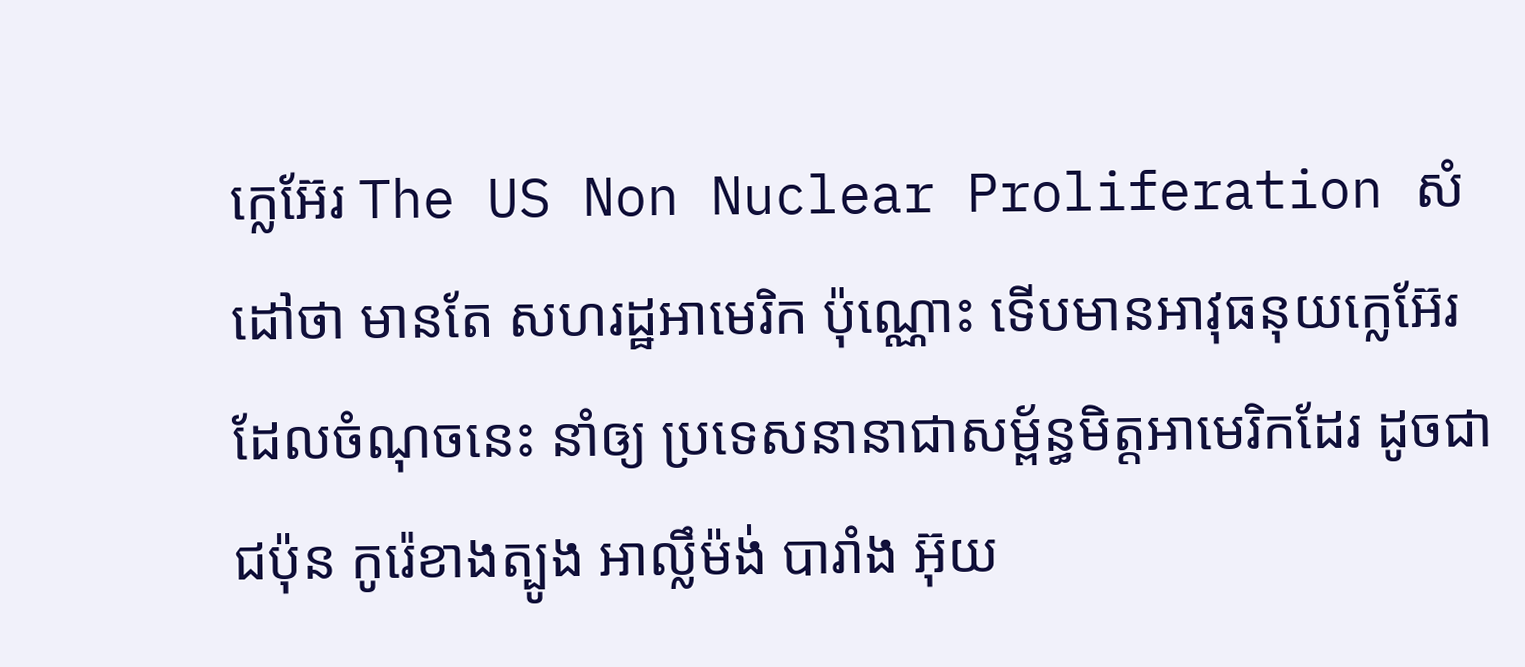ក្លេអ៊ែរ The US Non Nuclear Proliferation សំដៅថា មានតែ សហរដ្ឋអាមេរិក ប៉ុណ្ណោះ ទើបមានអាវុធនុយក្លេអ៊ែរ ដែលចំណុចនេះ នាំឲ្យ ប្រទេសនានាជាសម្ព័ន្ធមិត្តអាមេរិកដែរ ដូចជា ជប៉ុន កូរ៉េខាងត្បូង អាល្លឹម៉ង់ បារាំង អ៊ុយ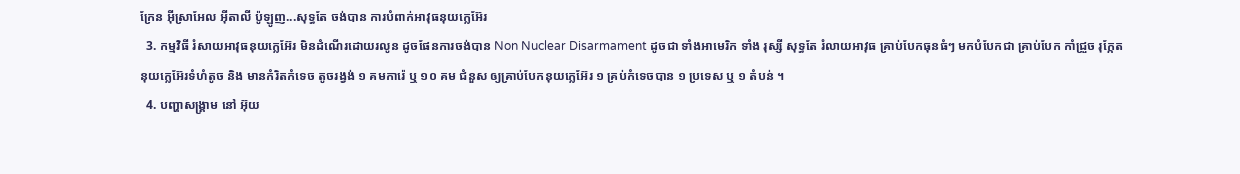ក្រែន អ៊ីស្រាអែល អ៊ីតាលី ប៉ូឡូញ...សុទ្ធតែ ចង់បាន ការបំពាក់អាវុធនុយក្លេអ៊ែរ
  3. កម្មវិធី រំសាយអាវុធនុយក្លេអ៊ែរ មិនដំណើរដោយរលូន ដូចផែនការចង់បាន Non Nuclear Disarmament ដូចជា ទាំងអាមេរិក ទាំង រុស្សី សុទ្ធតែ រំលាយអាវុធ គ្រាប់បែកធុនធំៗ មកបំបែកជា គ្រាប់បែក កាំជ្រួច រុក្កែត នុយក្លេអ៊ែរទំហំតូច និង មានកំរិតកំទេច តូចរង្វង់ ១ គមការ៉េ ឬ ១០ គម ជំនួស ឲ្យគ្រាប់បែកនុយក្លេអ៊ែរ ១ គ្រប់កំទេចបាន ១ ប្រទេស ឬ ១ តំបន់ ។
  4. បញ្ហាសង្រ្គាម នៅ អ៊ុយ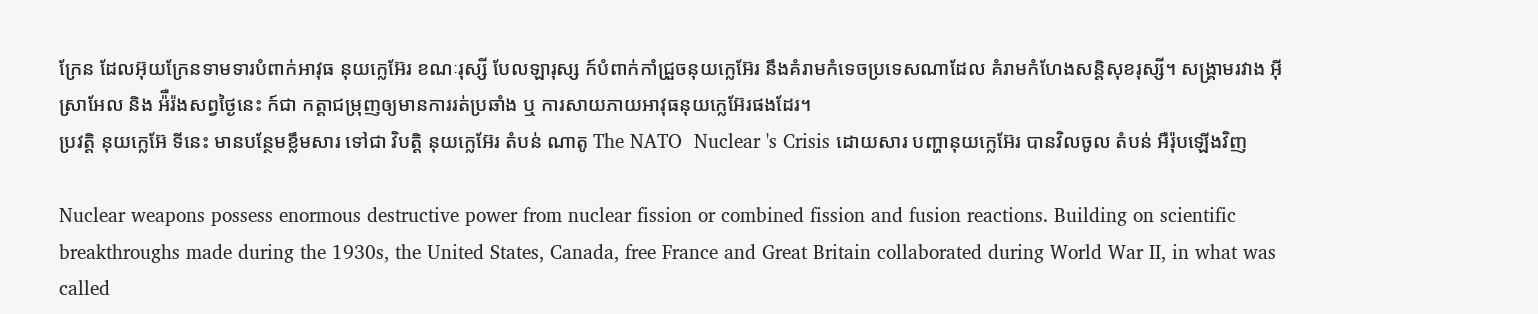ក្រែន ដែលអ៊ុយក្រែនទាមទារបំពាក់អាវុធ នុយក្លេអ៊ែរ ខណៈរុស្សី បែលឡារុស្ស ក៍បំពាក់កាំជ្រួចនុយក្លេអ៊ែរ នឹងគំរាមកំទេចប្រទេសណាដែល គំរាមកំហែងសន្តិសុខរុស្សី។ សង្រ្គាមរវាង អ៊ីស្រាអែល និង អ៉ឺរ៉ងសព្វថ្ងៃនេះ ក៍ជា កត្តាជម្រុញឲ្យមានការរត់ប្រឆាំង ឬ ការសាយភាយអាវុធនុយក្លេអ៊ែរផងដែរ។
ប្រវត្តិ នុយក្លេអ៊ែ ទីនេះ មានបន្ថែមខ្លឹមសារ ទៅជា វិបត្តិ នុយក្លេអ៊ែរ តំបន់ ណាតូ The NATO  Nuclear 's Crisis ដោយសារ បញ្ហានុយក្លេអ៊ែរ បានវិលចូល តំបន់ អឺរ៉ុបឡើងវិញ

Nuclear weapons possess enormous destructive power from nuclear fission or combined fission and fusion reactions. Building on scientific breakthroughs made during the 1930s, the United States, Canada, free France and Great Britain collaborated during World War II, in what was called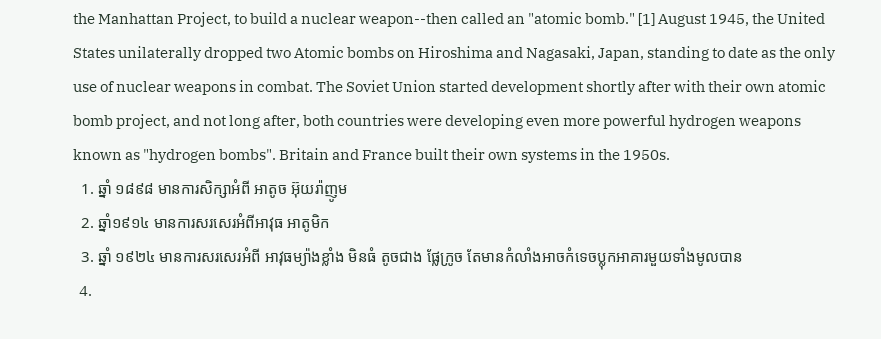the Manhattan Project, to build a nuclear weapon--then called an "atomic bomb." [1] August 1945, the United States unilaterally dropped two Atomic bombs on Hiroshima and Nagasaki, Japan, standing to date as the only use of nuclear weapons in combat. The Soviet Union started development shortly after with their own atomic bomb project, and not long after, both countries were developing even more powerful hydrogen weapons known as "hydrogen bombs". Britain and France built their own systems in the 1950s.
  1. ឆ្នាំ ១៨៩៨ មានការសិក្សាអំពី អាតូច អ៊ុយរ៉ាញូម
  2. ឆ្នាំ១៩១៤ មានការសរសេរអំពីអាវុធ អាតូមិក
  3. ឆ្នាំ ១៩២៤ មានការសរសេរអំពី អាវុធម្យ៉ាងខ្លាំង មិនធំ តូចជាង ផ្លែក្រូច តែមានកំលាំងអាចកំទេចប្លុកអាគារមួយទាំងមូលបាន
  4.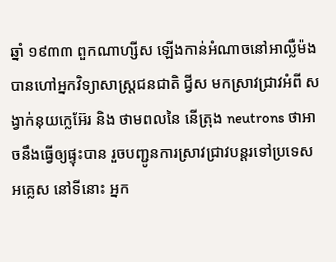ឆ្នាំ ១៩៣៣ ពួកណាហ្សីស ឡើងកាន់អំណាចនៅអាល្លឺម៉ង បានហៅអ្នកវិទ្យាសាស្រ្តជនជាតិ ជ្វីស មកស្រាវជ្រាវអំពី សង្វាក់នុយក្លេអ៊ែរ និង ថាមពលនៃ នើត្រុង neutrons ថាអាចនឹងធ្វើឲ្យផ្ទុះបាន រួចបញ្ជូនការស្រាវជ្រាវបន្តរទៅប្រទេស អគ្លេស នៅទីនោះ អ្នក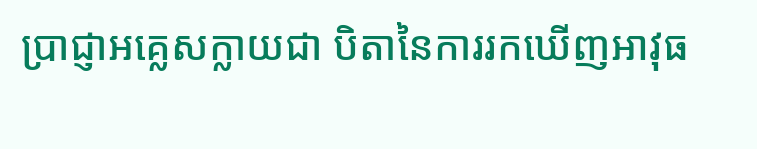ប្រាជ្ញាអគ្លេសក្លាយជា បិតានៃការរកឃើញអាវុធ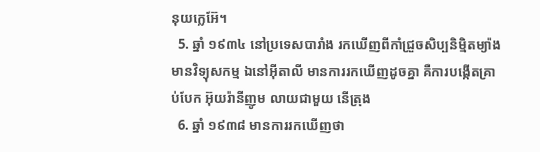នុយក្លេអ៊ែ។
  5. ឆ្នាំ ១៩៣៤ នៅប្រទេសបារាំង រកឃើញពីកាំជ្រួចសិប្បនិម្មិតម្យ៉ាងមានវិទ្យុសកម្ម ឯនៅអ៊ីតាលី មានការរកឃើញដូចគ្នា គឺការបង្កើតគ្រាប់បែក អ៊ុយរ៉ានីញូម លាយជាមួយ នើត្រុង
  6. ឆ្នាំ ១៩៣៨ មានការរកឃើញថា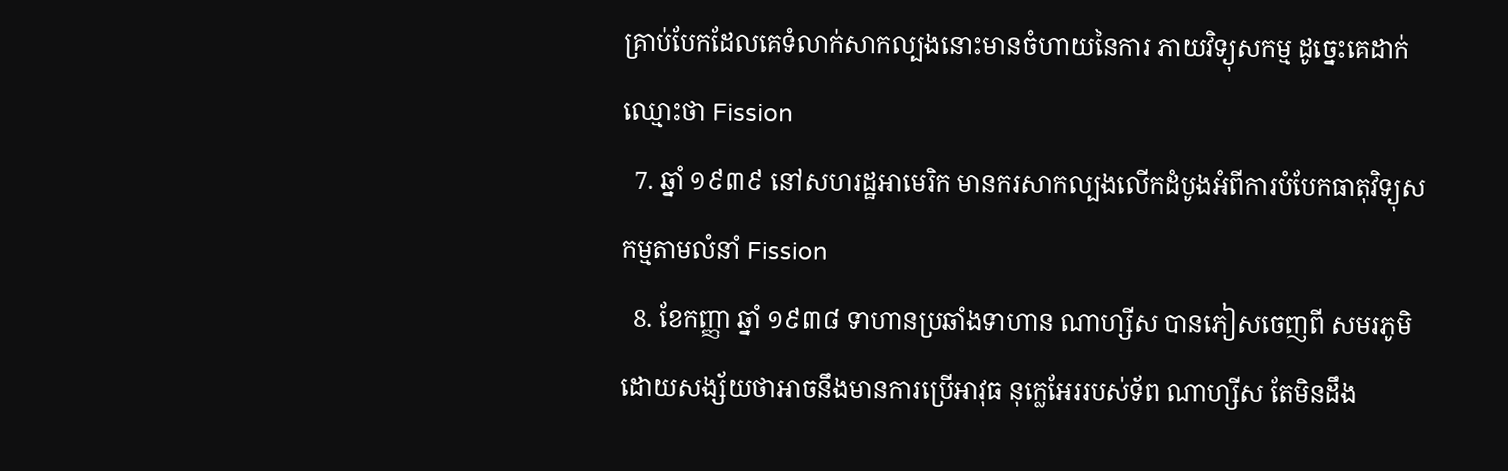គ្រាប់បែកដែលគេទំលាក់សាកល្បងនោះមានចំហាយនៃការ ភាយវិទ្យុសកម្ម ដូច្នេះគេដាក់ឈ្មោះថា Fission
  7. ឆ្នាំ ១៩៣៩ នៅសហរដ្ឋអាមេរិក មានករសាកល្បងលើកដំបូងអំពីការបំបែកធាតុវិទ្យុសកម្មតាមលំនាំ Fission
  8. ខែកញ្ញា ឆ្នាំ ១៩៣៨ ទាហានប្រឆាំងទាហាន ណាហ្សីស បានភៀសចេញពី សមរភូមិដោយសង្ស័យថាអាចនឹងមានការប្រើអាវុធ នុក្លេអែររបស់ទ័ព ណាហ្សីស តែមិនដឹង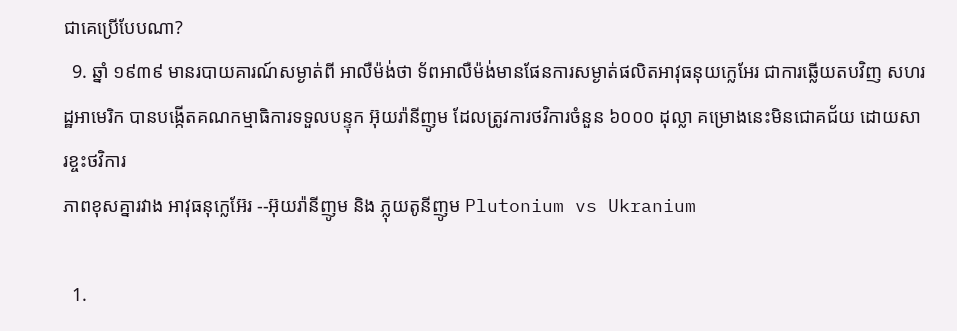ជាគេប្រើបែបណា?
  9. ឆ្នាំ ១៩៣៩ មានរបាយគារណ៍សម្ងាត់ពី អាលឺម៉ង់ថា ទ័ពអាលឺម៉ង់មានផែនការសម្ងាត់ផលិតអាវុធនុយក្លេអែរ ជាការឆ្លើយតបវិញ សហរដ្ឋអាមេរិក បានបង្កើតគណកម្មាធិការទទួលបន្ទុក អ៊ុយរ៉ានីញូម ដែលត្រូវការថវិការចំនួន ៦០០០ ដុល្លា គម្រោងនេះមិនជោគជ័យ ដោយសារខ្ចះថវិការ
ភាពខុសគ្នារវាង អាវុធនុក្លេអ៊ែរ --អ៊ុយរ៉ានីញូម និង ភ្លុយតូនីញូម Plutonium vs Ukranium

  1.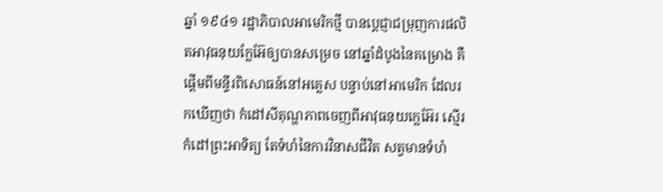ឆ្នាំ ១៩៤១ រដ្ឋាភិបាលអាមេរិកថ្មី បានប្តេជ្ញាជម្រុញការផលិតអាវុធនុយក្លែអ៊ែឲ្យបានសម្រេច នៅឆ្នាំដំបូងនៃគម្រោង គឺផ្តើមពីមន្ទីរពិសោធន៍នៅអគ្លេស បន្ទាប់នៅអាមេរិក ដែលរកឃើញថា កំដៅសីតុណ្ហភាពចេញពីអាវុធនុយក្លេអ៊ែរ ស្មើរកំដៅព្រះអាទិត្យ តែទំហំនៃការវិនាសជីវិត សត្វមានទំហំ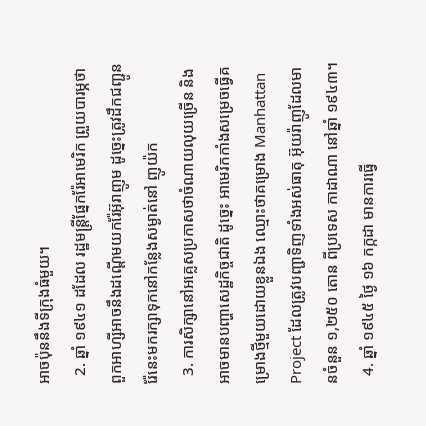អាចប៉ុននឹងទីក្រុងធំមួយ។
  2. ឆ្នាំ ១៩៤១ ដដែល រដ្ឋមន្រ្តីផ្នែករ៉ែអាមេរិក ព្រួយបារម្ភថា ពួកអាហ្សីអាចនឹងដណ្តើមយករ៉ែអ៊ុរាញូម ដូច្នេះត្រូវដឹកជញ្ជូនរ៉ែនេះមករក្សាទុកនៅកន្លែងសម្ងាត់នៅ ញូយ៉ក
  3. ការសិក្សានៅអគ្លេសប្រកាសថាចំណាយលុយច្រើន និងអាចមានបញ្ហាសេដ្ឋកិច្ចជាតិ ដូច្នេះ អាមេរិកកាំងសម្រេចធ្វើគម្រោងថ្មីមួយដោយខ្លួនឯង ឈ្មោះថាគម្រោង Manhattan Project ដែលត្រូវបញ្ជាទិញទាំងអស់ធាតុ អ៊ុយរ៉ាញូដែលមានចំនួន ១,២៥០ តោន ពីប្រទេស កាដាណា នៅឆ្នាំ ១៩៤៣។
  4. ឆ្នាំ ១៩៤៥ ថ្ងៃ ១៦ កក្កដា មានការធ្វើ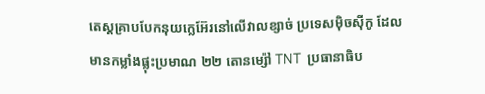តេស្តគ្រាបបែកនុយក្លេអ៊ែរនៅលើវាលខ្សាច់ ប្រទេសម៉ិចស៊ីកូ ដែលមានកម្លាំងផ្លុះប្រមាណ ២២ តោនម្ស៉ៅ TNT  ប្រធានាធិប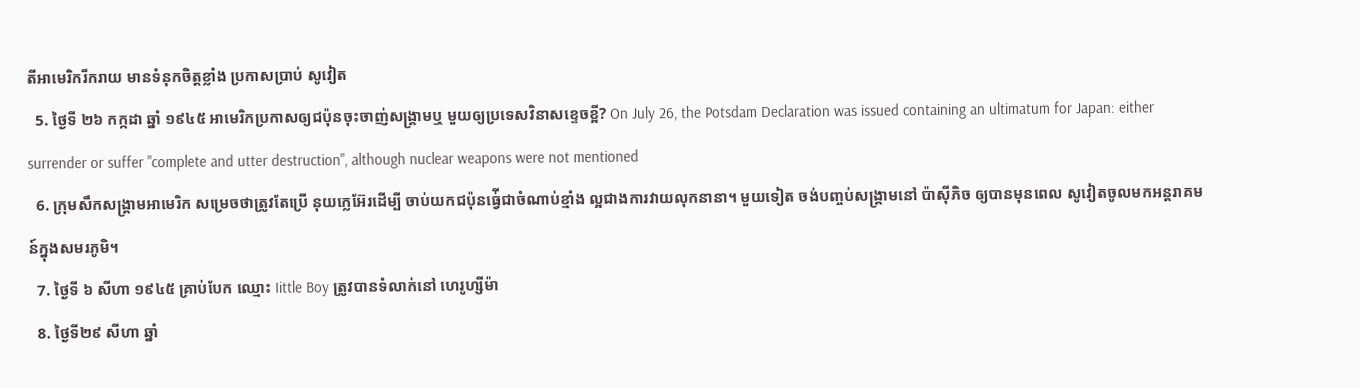តីអាមេរិករីករាយ មានទំនុកចិត្តខ្លាំង ប្រកាសប្រាប់ សូវៀត
  5. ថ្ងៃទី ២៦ កក្កដា ឆ្នាំ ១៩៤៥ អាមេរិកប្រកាសឲ្យជប៉ុនចុះចាញ់សង្រ្គាមឬ មួយឲ្យប្រទេសវិនាសខ្ទេចខ្អី? On July 26, the Potsdam Declaration was issued containing an ultimatum for Japan: either surrender or suffer "complete and utter destruction", although nuclear weapons were not mentioned
  6. ក្រុមសឹកសង្រ្គាមអាមេរិក សម្រេចថាត្រូវតែប្រើ នុយក្លេអ៊ែរដើម្បី ចាប់យកជប៉ុនធ្វ់ើជាចំណាប់ខ្មាំង ល្អជាងការវាយលុកនានា។ មួយទៀត ចង់បញ្ចប់សង្រ្គាមនៅ ប៉ាស៊ីភិច ឲ្យបានមុនពេល សូវៀតចូលមកអន្តរាគមន៍ក្នុងសមរភូមិ។
  7. ថ្ងៃទី ៦ សីហា ១៩៤៥ គ្រាប់បែក ឈ្មោះ Iittle Boy ត្រូវបានទំលាក់នៅ ហេរូហ្សីម៉ា
  8. ថ្ងៃទី២៩ សីហា ឆ្នាំ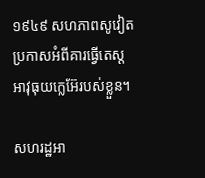១៩៤៩ សហភាពសូវៀតប្រកាសអំពីគារធ្វើតេស្តអាវុធុយក្លេអ៊ែរបស់ខ្លួន។

សហរដ្ឋអា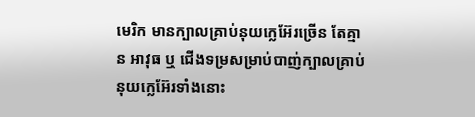មេរិក មានក្បាលគ្រាប់នុយក្លេអ៊ែរច្រើន តែគ្មាន អាវុធ ឬ ជើងទម្រសម្រាប់បាញ់ក្បាលគ្រាប់នុយក្លេអ៊ែរទាំងនោះ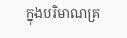ក្នុងបរិមាណគ្រ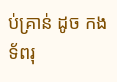ប់គ្រាន់ ដូច កងទ័ពរុ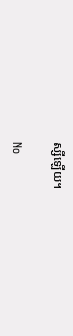ស្សីឡើយ។

No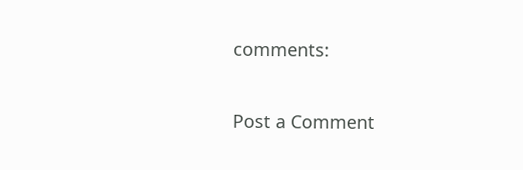comments:

Post a Comment